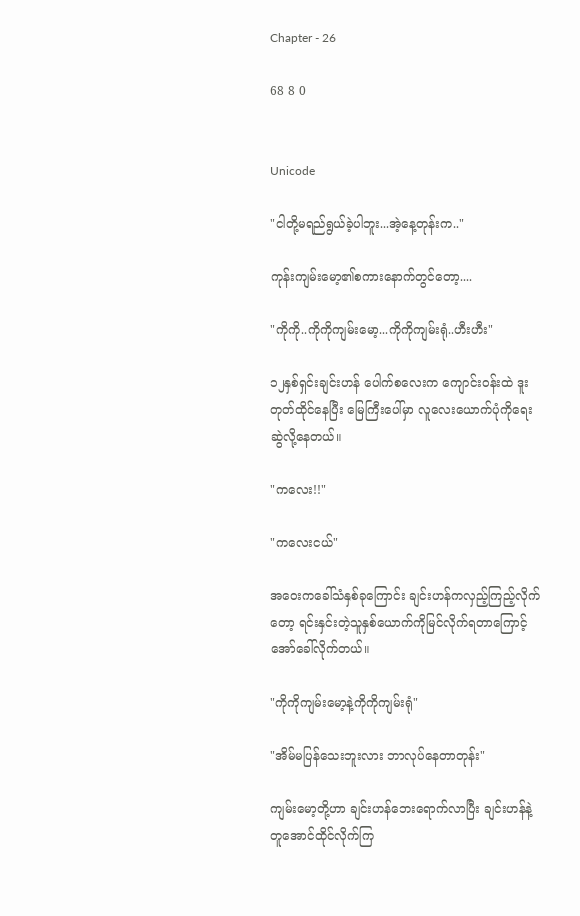Chapter - 26

68 8 0


Unicode

"ငါတို့မရည်ရွယ်ခဲ့ပါဘူး...အဲ့နေ့တုန်းက.."

ကုန်းကျမ်းမော့၏စကားနောက်တွင်တော့....

"ကိုကို..ကိုကိုကျမ်းမော့...ကိုကိုကျမ်းရုံ..ဟီးဟီး"

၁၂နှစ်ရှင်းချင်းဟန် ပေါက်စလေးက ကျောင်းဝန်းထဲ ဒူးတုတ်ထိုင်နေပြီး မြေကြီးပေါ်မှာ လူလေးယောက်ပုံကိုရေးဆွဲ‌လို့နေတယ်။

"ကလေး!!"

"ကလေးငယ်"

အဝေးကခေါ်သံနှစ်ခုကြောင်း ချင်းဟန်ကလှည့်ကြည့်လိုက်တော့ ရင်းနှင်းတဲ့သူနှစ်ယောက်ကိုမြင်လိုက်ရတာကြောင့် အော်ခေါ်လိုက်တယ်။

"ကိုကိုကျမ်းမော့နဲ့ကိုကိုကျမ်းရုံ"

"အိမ်မပြန်သေးဘူးလား ဘာလုပ်နေတာတုန်း"

ကျမ်းမော့တို့ဟာ ချင်းဟန်ဘေးရောက်လာပြီး ချင်းဟန်နဲ့တူအောင်ထိုင်လိုက်ကြ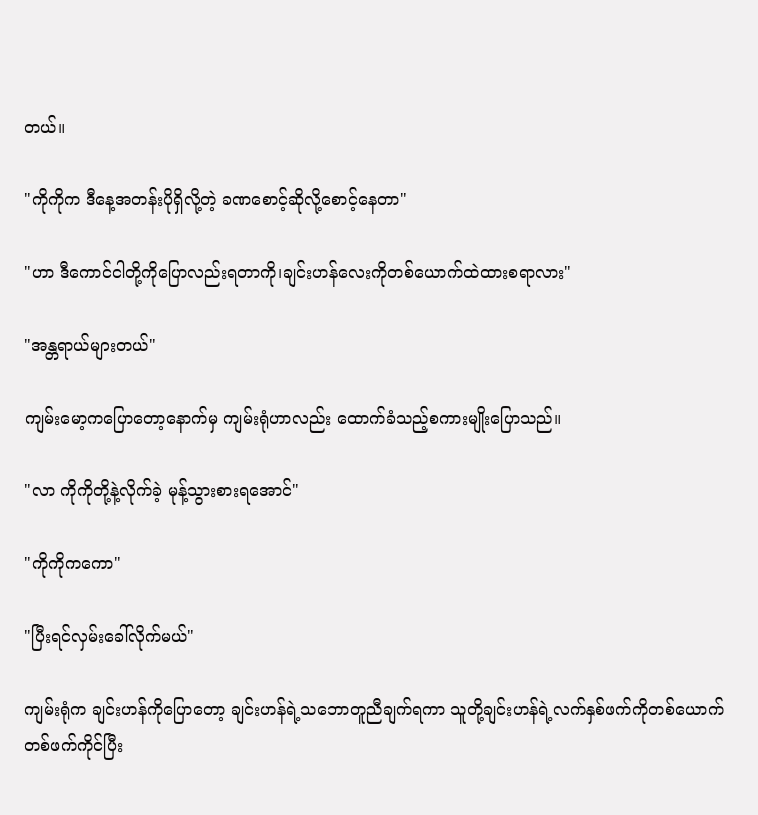တယ်။

"ကိုကိုက ဒီနေ့အတန်းပိုရှိလို့တဲ့ ခဏစောင့်ဆိုလို့စောင့်နေတာ"

"ဟာ ဒီကောင်ငါတို့ကိုပြောလည်းရတာကို၊ချင်းဟန်လေးကိုတစ်ယောက်ထဲထားစရာလား"

"အန္တရာယ်များတယ်"

ကျမ်းမော့ကပြောတော့နောက်မှ ကျမ်းရုံဟာလည်း ထောက်ခံသည့်စကားမျိုးပြောသည်။

"လာ ကိုကိုတို့နဲ့လိုက်ခဲ့ မုန့်သွားစားရအောင်"

"ကိုကိုကကော"

"ပြီးရင်လှမ်းခေါ်လိုက်မယ်"

ကျမ်းရုံက ချင်းဟန်ကိုပြောတော့ ချင်းဟန်ရဲ့သဘောတူညီချက်ရကာ သူတို့ချင်းဟန်ရဲ့လက်နှစ်ဖက်ကိုတစ်ယောက်တစ်ဖက်ကိုင်ပြီး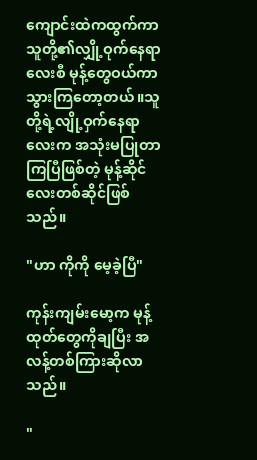ကျောင်းထဲကထွက်ကာ သူတို့၏လျှို့ဝုက်နေရာလေးစီ မုန့်တွေဝယ်ကာသွားကြတော့တယ်။သူတို့ရဲ့လျို့ဝှက်နေရာလေးက အသုံးမပြုတာကြပြီဖြစ်တဲ့ မုန့်ဆိုင်လေးတစ်ဆိုင်ဖြစ်သည်။

"ဟာ ကိုကို မေ့ခဲ့ပြီ"

ကုန်းကျမ်းမော့က မုန့်ထုတ်တွေကိုချပြီး အလန့်တစ်ကြားဆိုလာသည်။

"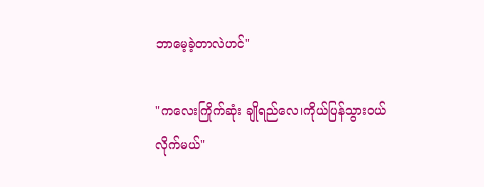ဘာမေ့ခဲ့တာလဲဟင်"

"ကလေးကြိုက်ဆုံး ချိုရည်လေ၊ကိုယ်ပြန်သွားဝယ်လိုက်မယ်"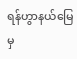ရန်ဟွာနယ်မြေမှ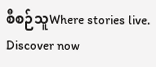စီစဉ်သူWhere stories live. Discover now